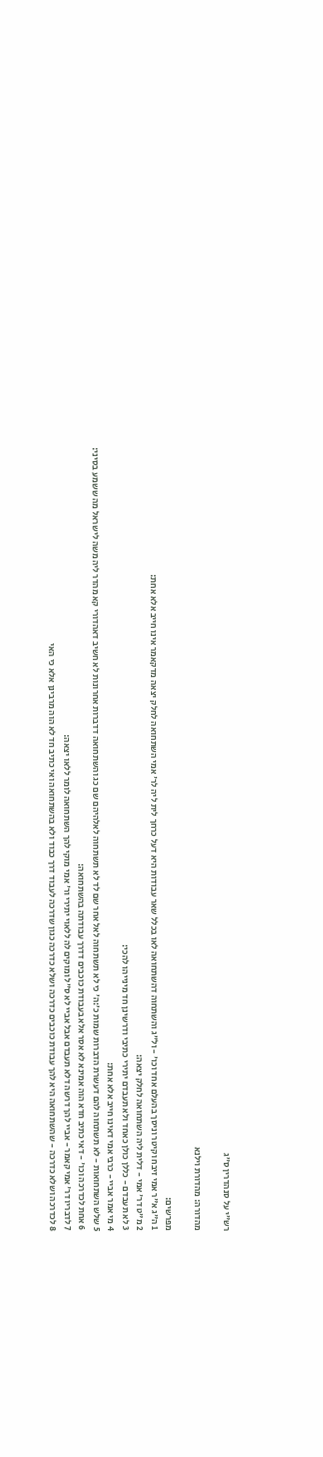רש"י על סנהדרין ס״ג

מהדורה: מהדורת וילנא

מפרשים:
1 ה"ג א"ר אמי זיבח וקיטר וניסך בהעלם אחד וכו' - ול"ג והשתחוה דהשתחואה לאו בכלל שאר עבודות היא דעל כרחך לית ליה לר' אמי השתחואה לחלק יצאה מדקאמר אינו חייב אלא אחת:
2 מ"ט דר' אמי - דלית ליה השתחואה לחלק יצאה:
3 לא תעבדם - כללן כולן כאחד ולא תעבדם יתירי כתיבי ודרשינן חד מינייהו להכי:
4 מי אמר אביי - כרבי אמי דאינו חייב אלא אחת:
5 שלש השתחואות - לא תשתחוה להם דעשרת הדברות שמות כ׳:ה׳ כי לא תשתחוה לאל אחר שם לד לא תשתחוה לאלהיהם שם כג והשתחואה דדברות אחרונות לא חשיב דאהדורי קא מהדר ליה משה לישראל מה ששמע בסיני:
6 אחת לכדרכה וכו' - דאי כתיב חדא הוה אמינא לא אסר אלא בעבודת כוכבים דדרך עבודתה בהשתחואה:
7 לדבריו דר' אמי קאמר - אביי להך דרשה דלא תעבדם אבל אביי לא ס"ל ומוקים לה ללאוי יתירי ור' אמי מוקי להך השתחואה לומר ללאו יצאה:
8 לכדרכה ושלא כדרכה - שהשתחואה היא להך עבודת כוכבים כדרכה ושלא כדרכה כגון שדרכה לעבוד דרך כבוד ולא בהשתחואה ואי כתיב חד לא הוה מרבינן אלא כי האי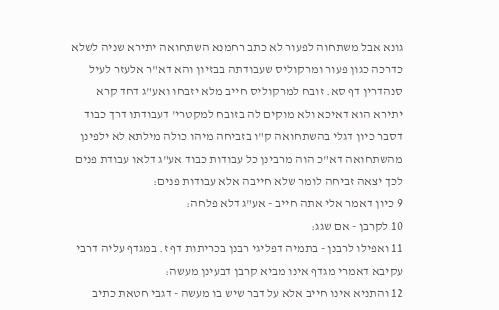גונא אבל משתחוה לפעור לא כתב רחמנא השתחואה יתירא שניה לשלא כדרכה כגון פעור ומרקוליס שעבודתה בבזיון והא דא"ר אלעזר לעיל סנהדרין דף סא. זובח למרקוליס חייב מלא יזבחו ואע"ג דחד קרא יתירא הוא דאיכא ולא מוקים לה בזובח למקטרי' דעבודתו דרך כבוד דסבר כיון דגלי בהשתחואה ק"ו בזביחה מיהו כולה מילתא לא ילפינן מהשתחואה דא"כ הוה מרבינן כל עבודות כבוד אע"ג דלאו עבודת פנים לכך יצאה זביחה לומר שלא חייבה אלא עבודות פנים:
9 כיון דאמר אלי אתה חייב - אע"ג דלא פלחה:
10 לקרבן - אם שגג:
11 ואפילו לרבנן - בתמיה דפליגי רבנן בכריתות דף ז. במגדף עליה דרבי עקיבא דאמרי מגדף אינו מביא קרבן דבעינן מעשה:
12 והתניא אינו חייב אלא על דבר שיש בו מעשה - דגבי חטאת כתיב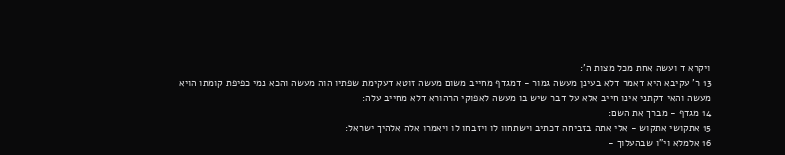ויקרא ד ועשה אחת מכל מצות ה':
13 ר' עקיבא היא דאמר דלא בעינן מעשה גמור - דמגדף מחייב משום מעשה זוטא דעקימת שפתיו הוה מעשה והכא נמי כפיפת קומתו הויא מעשה והאי דקתני אינו חייב אלא על דבר שיש בו מעשה לאפוקי הרהורא דלא מחייב עלה:
14 מגדף - מברך את השם:
15 אתקושי אתקוש - אלי אתה בזביחה דכתיב וישתחוו לו ויזבחו לו ויאמרו אלה אלהיך ישראל:
16 אלמלא וי"ו שבהעלוך -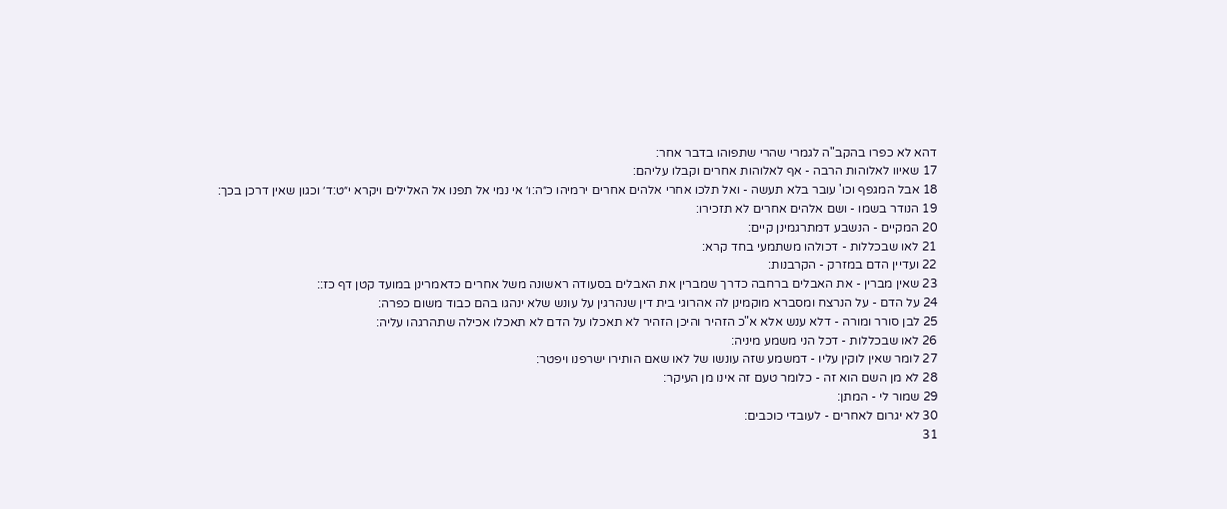דהא לא כפרו בהקב"ה לגמרי שהרי שתפוהו בדבר אחר:
17 שאיוו לאלוהות הרבה - אף לאלוהות אחרים וקבלו עליהם:
18 אבל המגפף וכו' עובר בלא תעשה - ואל תלכו אחרי אלהים אחרים ירמיהו כ״ה:ו׳ אי נמי אל תפנו אל האלילים ויקרא י״ט:ד׳ וכגון שאין דרכן בכך:
19 הנודר בשמו - ושם אלהים אחרים לא תזכירו:
20 המקיים - הנשבע דמתרגמינן קיים:
21 לאו שבכללות - דכולהו משתמעי בחד קרא:
22 ועדיין הדם במזרק - הקרבנות:
23 שאין מברין - את האבלים ברחבה כדרך שמברין את האבלים בסעודה ראשונה משל אחרים כדאמרינן במועד קטן דף כז::
24 על הדם - על הנרצח ומסברא מוקמינן לה אהרוגי בית דין שנהרגין על עונש שלא ינהגו בהם כבוד משום כפרה:
25 לבן סורר ומורה - דלא ענש אלא א"כ הזהיר והיכן הזהיר לא תאכלו על הדם לא תאכלו אכילה שתהרגהו עליה:
26 לאו שבכללות - דכל הני משמע מיניה:
27 לומר שאין לוקין עליו - דמשמע שזה עונשו של לאו שאם הותירו ישרפנו ויפטר:
28 לא מן השם הוא זה - כלומר טעם זה אינו מן העיקר:
29 שמור לי - המתן:
30 לא יגרום לאחרים - לעובדי כוכבים:
31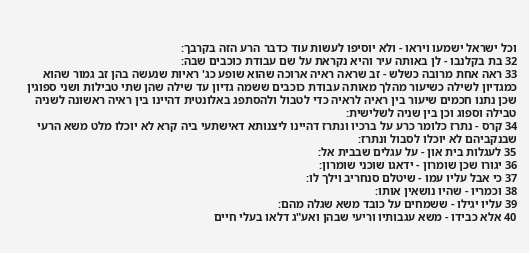וכל ישראל ישמעו ויראו - ולא יוסיפו לעשות עוד כדבר הרע הזה בקרבך:
32 בת בקלנבו - לן באותה עיר והיא נקראת על שם עבודת כוכבים שבה:
33 ראה אחת מרובה כשלש - זב שראה ראיה ארוכה שהוא שופע כג' ראיות שנעשה בהן זב גמור שהוא כמגדיון לשילה כשיעור מהלך מאותה עבודת כוכבים ששמה גדיון עד שילה שהן שתי טבילות ושני ספוגין שכן נתנו חכמים שיעור בין ראיה לראיה כדי לטבול ולהסתפג באלונטית דהיינו בין ראיה ראשונה לשניה טבילה וספוג וכן בין שניה לשלישית:
34 קרס - נתרז כלומר כרע על ברכיו ונתרז דהיינו ליצנותא דאישתעי ביה קרא לא יוכלו מלט משא הרעי שבנקביהם לא יוכלו לסבול ונתרז:
35 לעגלות בית און - על עגלים שבבית אל:
36 יגורו שכן שומרון - ידאגו שוכני שומרון:
37 כי אבל עליו עמו - שיטלם סנחריב וילך לו:
38 וכמריו - שהיו נושאין אותו:
39 עליו יגילו - ששמחים על כובד משא שגלה מהם:
40 אלא כבידו - משא עגבותיו וריעי שבהן ואע"ג דלאו בעלי חיים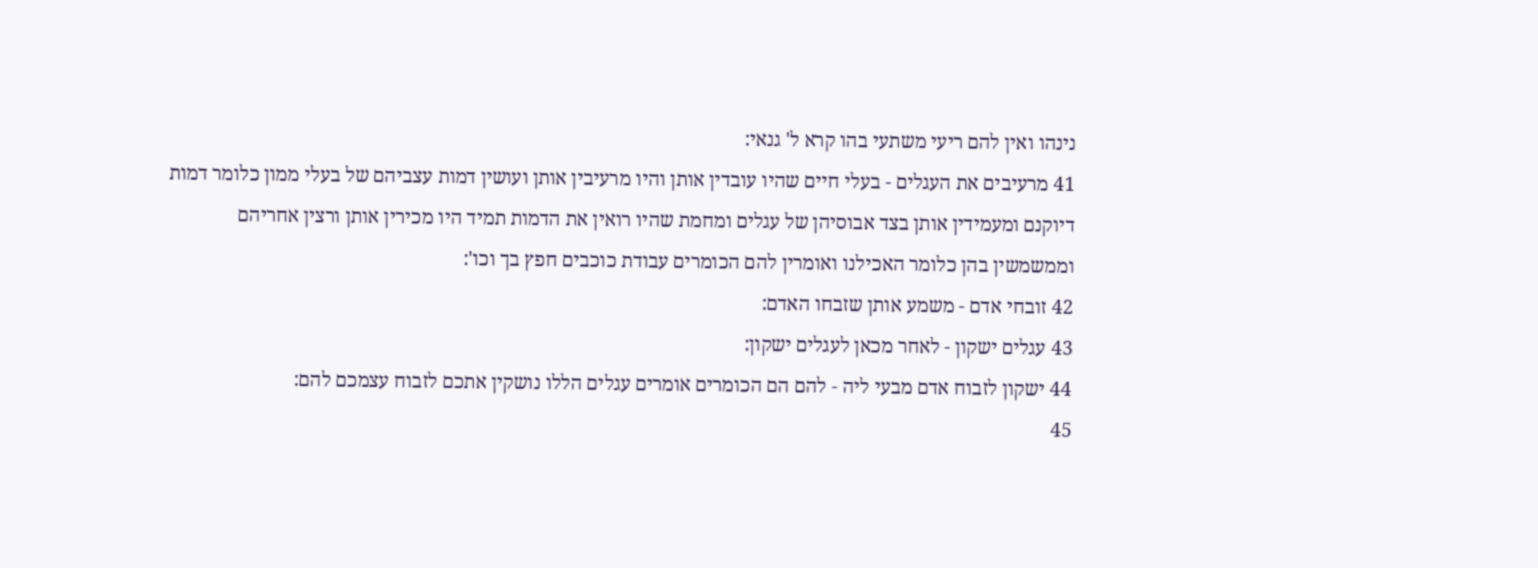נינהו ואין להם ריעי משתעי בהו קרא ל' גנאי:
41 מרעיבים את העגלים - בעלי חיים שהיו עובדין אותן והיו מרעיבין אותן ועושין דמות עצביהם של בעלי ממון כלומר דמות דיוקנם ומעמידין אותן בצד אבוסיהן של עגלים ומחמת שהיו רואין את הדמות תמיד היו מכירין אותן ורצין אחריהם וממשמשין בהן כלומר האכילנו ואומרין להם הכומרים עבודת כוכבים חפץ בך וכו':
42 זובחי אדם - משמע אותן שזבחו האדם:
43 עגלים ישקון - לאחר מכאן לעגלים ישקון:
44 ישקון לזבוח אדם מבעי ליה - להם הם הכומרים אומרים עגלים הללו נושקין אתכם לזבוח עצמכם להם:
45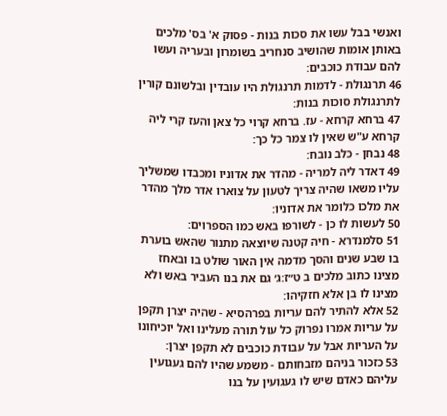ואנשי בבל עשו את סכות בנות - פסוק א' בס' מלכים באותן אומות שהושיב סנחריב בשומרון ובעריה ועשו להם עבודת כוכבים:
46 תרנגולת - לדמות תרנגולת היו עובדין ובלשונם קורין לתרנגולת סוכות בנות:
47 ברחא קרחא - עז. ברחא קרוי כל צאן והעז קרי ליה קרחא ע"ש שאין לו צמר כל כך:
48 נבחן - כלב נובח:
49 דאדר ליה למריה - מהדר את אדוניו ומכבדו שמשליך עליו משאו שהיה צריך לטעון על צוארו אדר מלך מהדר את מלכו כלומר את אדוניו:
50 לעשות לו כן - לשורפו באש כמו הספרוים:
51 סלמנדרא - חיה קטנה שיוצאה מתנור שהאש בוערת בו שבע שנים והסך מדמה אין האור שולט בו ובאחז מצינו כתוב מלכים ב ט״ז:ג׳ גם את בנו העביר באש ולא מצינו לו בן אלא חזקיהו:
52 אלא להתיר להם עריות בפרהסיא - שהיה יצרן תקפן על עריות אמרו נפרוק כל עול תורה מעלינו ואל יוכיחונו על העריות אבל על עבודת כוכבים לא תקפן יצרן:
53 כזכור בניהם מזבחותם - משמע שהיו להם געגועין עליהם כאדם שיש לו געגועין על בנו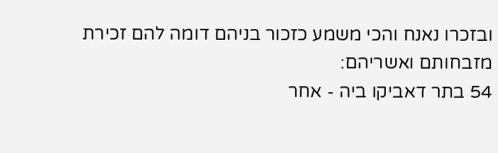ובזכרו נאנח והכי משמע כזכור בניהם דומה להם זכירת מזבחותם ואשריהם:
54 בתר דאביקו ביה - אחר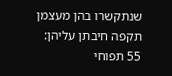שנתקשרו בהן מעצמן תקפה חיבתן עליהן:
55 תפוחי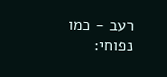רעב - כמו נפוחי: